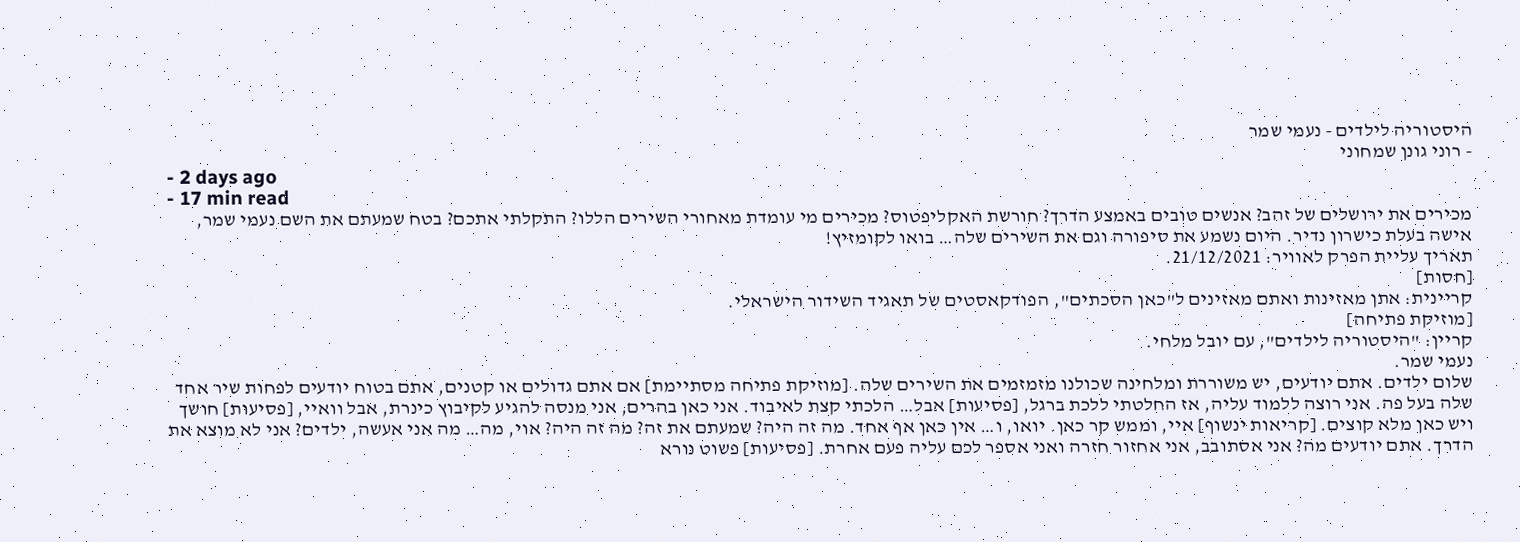היסטוריה לילדים - נעמי שמר
- רוני גונן שמחוני
- 2 days ago
- 17 min read
מכירים את ירושלים של זהב? אנשים טובים באמצע הדרך? חורשת האקליפטוס? מכירים מי עומדת מאחורי השירים הללו? התקלתי אתכם? בטח שמעתם את השם נעמי שמר, אישה בעלת כישרון נדיר. היום נשמע את סיפורה וגם את השירים שלה… בואו לקומזיץ!
תאריך עליית הפרק לאוויר: 21/12/2021.
[חסות]
קריינית: אתן מאזינות ואתם מאזינים ל"כאן הסכתים", הפודקאסטים של תאגיד השידור הישראלי.
[מוזיקת פתיחה]
קריין: "היסטוריה לילדים", עם יובל מלחי.
נעמי שמר.
שלום ילדים. אתם יודעים, יש משוררת ומלחינה שכולנו מזמזמים את השירים שלה. [מוזיקת פתיחה מסתיימת] אם אתם גדולים או קטנים, אתם בטוח יודעים לפחות שיר אחד שלה בעל פה. אני רוצה ללמוד עליה, אז החלטתי ללכת ברגל, [פסיעות] אבל… הלכתי קצת לאיבוד. אני כאן בהרים, אני מנסה להגיע לקיבוץ כינרת, אבל וואיי, [פסיעות] חושך ויש כאן מלא קוצים. [קריאות ינשוף] איי, וממש קר כאן. יואו, ו… אין כאן אף אחד. מה זה היה? שמעתם את זה? מה זה היה? אוי, מה… מה אני אעשה, ילדים? אני לא מוצא את הדרך. אתם יודעים מה? אני אסתובב, אני אחזור חזרה ואני אספר לכם עליה פעם אחרת. [פסיעות] פשוט נורא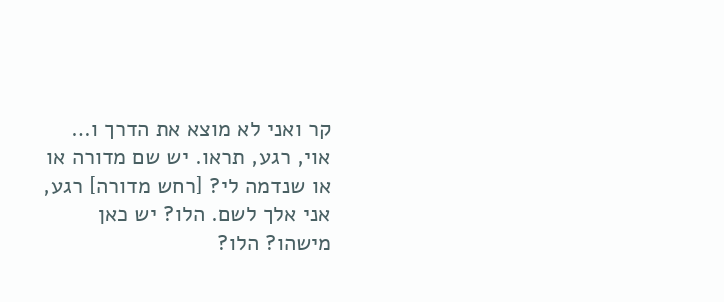קר ואני לא מוצא את הדרך ו… אוי, רגע, תראו. יש שם מדורה או או שנדמה לי? [רחש מדורה] רגע, אני אלך לשם. הלו? יש כאן מישהו? הלו?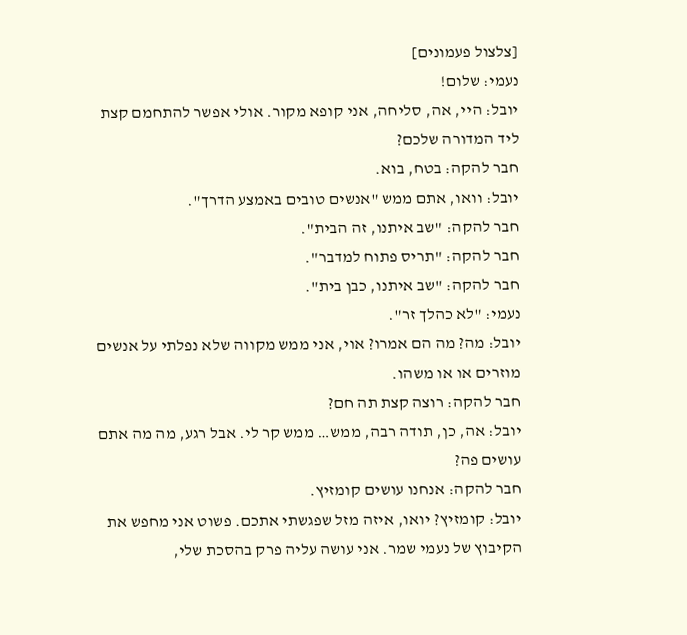[צלצול פעמונים]
נעמי: שלום!
יובל: היי, אה, סליחה, אני קופא מקור. אולי אפשר להתחמם קצת ליד המדורה שלכם?
חבר להקה: בטח, בוא.
יובל: וואו, אתם ממש "אנשים טובים באמצע הדרך".
חבר להקה: "שב איתנו, זה הבית".
חבר להקה: "תריס פתוח למדבר".
חבר להקה: "שב איתנו, כבן בית".
נעמי: "לא כהלך זר".
יובל: מה? מה הם אמרו? אוי, אני ממש מקווה שלא נפלתי על אנשים מוזרים או או משהו.
חבר להקה: רוצה קצת תה חם?
יובל: אה, כן, תודה רבה, ממש… ממש קר לי. אבל רגע, מה מה אתם עושים פה?
חבר להקה: אנחנו עושים קומזיץ.
יובל: קומזיץ? יואו, איזה מזל שפגשתי אתכם. פשוט אני מחפש את הקיבוץ של נעמי שמר. אני עושה עליה פרק בהסכת שלי,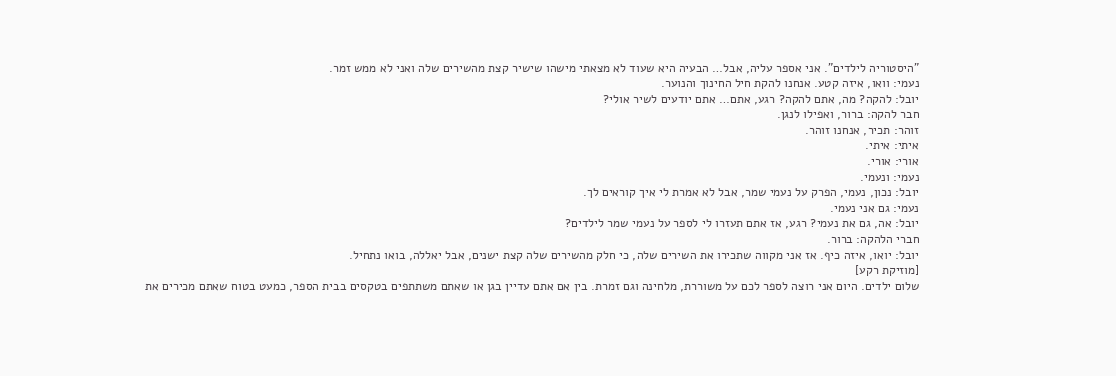"היסטוריה לילדים". אני אספר עליה, אבל… הבעיה היא שעוד לא מצאתי מישהו שישיר קצת מהשירים שלה ואני לא ממש זמר.
נעמי: וואו, איזה קטע. אנחנו להקת חיל החינוך והנוער.
יובל: להקה? מה, אתם להקה? רגע, אתם… אתם יודעים לשיר אולי?
חבר להקה: ברור, ואפילו לנגן.
זוהר: תכיר, אנחנו זוהר.
איתי: איתי.
אורי: אורי.
נעמי: ונעמי.
יובל: נכון, נעמי, הפרק על נעמי שמר, אבל לא אמרת לי איך קוראים לך.
נעמי: גם אני נעמי.
יובל: אה, גם את נעמי? רגע, אז אתם תעזרו לי לספר על נעמי שמר לילדים?
חברי הלהקה: ברור.
יובל: יואו, איזה כיף. אז אני מקווה שתכירו את השירים שלה, כי חלק מהשירים שלה קצת ישנים, אבל יאללה, בואו נתחיל.
[מוזיקת רקע]
שלום ילדים. היום אני רוצה לספר לכם על משוררת, מלחינה וגם זמרת. בין אם אתם עדיין בגן או שאתם משתתפים בטקסים בבית הספר, כמעט בטוח שאתם מכירים את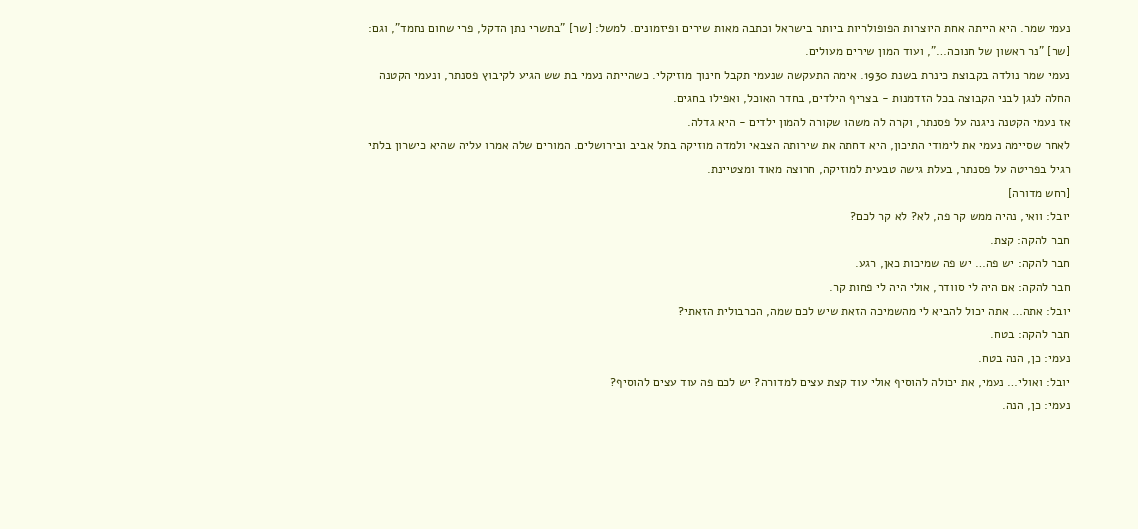נעמי שמר. היא הייתה אחת היוצרות הפופולריות ביותר בישראל וכתבה מאות שירים ופיזמונים. למשל: [שר] "בתשרי נתן הדקל, פרי שחום נחמד", וגם: [שר] "נר ראשון של חנוכה…", ועוד המון שירים מעולים.
נעמי שמר נולדה בקבוצת כינרת בשנת 1930. אימה התעקשה שנעמי תקבל חינוך מוזיקלי. כשהייתה נעמי בת שש הגיע לקיבוץ פסנתר, ונעמי הקטנה החלה לנגן לבני הקבוצה בכל הזדמנות - בצריף הילדים, בחדר האוכל, ואפילו בחגים.
אז נעמי הקטנה ניגנה על פסנתר, וקרה לה משהו שקורה להמון ילדים - היא גדלה.
לאחר שסיימה נעמי את לימודי התיכון, היא דחתה את שירותה הצבאי ולמדה מוזיקה בתל אביב ובירושלים. המורים שלה אמרו עליה שהיא כישרון בלתי רגיל בפריטה על פסנתר, בעלת גישה טבעית למוזיקה, חרוצה מאוד ומצטיינת.
[רחש מדורה]
יובל: וואי, נהיה ממש קר פה, לא? לא קר לכם?
חבר להקה: קצת.
חבר להקה: יש פה… יש פה שמיכות כאן, רגע.
חבר להקה: אם היה לי סוודר, אולי היה לי פחות קר.
יובל: אתה… אתה יכול להביא לי מהשמיכה הזאת שיש לכם שמה, הכרבולית הזאתי?
חבר להקה: בטח.
נעמי: כן, הנה בטח.
יובל: ואולי… נעמי, את יכולה להוסיף אולי עוד קצת עצים למדורה? יש לכם פה עוד עצים להוסיף?
נעמי: כן, הנה.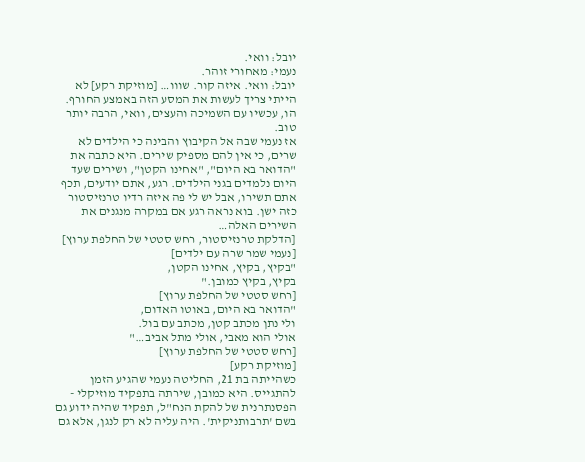יובל: וואי.
נעמי: מאחורי זוהר.
יובל: וואי. איזה קור. שווו… [מוזיקת רקע] לא הייתי צריך לעשות את המסע הזה באמצע החורף. הו, עכשיו עם השמיכה והעצים, וואי, הרבה יותר טוב.
אז נעמי שבה אל הקיבוץ והבינה כי הילדים לא שרים, כי אין להם מספיק שירים. היא כתבה את "הדואר בא היום", "אחינו הקטן", ושירים שעד היום נלמדים בגני הילדים. רגע, אתם יודעים, תכף אתם תשירו, אבל יש לי פה איזה רדיו טרנזיסטור כזה ישן. בוא נראה רגע אם במקרה מנגנים את השירים האלה…
[הדלקת טרנזיסטור, רחש סטטי של החלפת ערוץ]
[נעמי שמר שרה עם ילדים]
"בקיץ, בקיץ, אחינו הקטן,
בקיץ, בקיץ כמובן."
[רחש סטטי של החלפת ערוץ]
"הדואר בא היום, באוטו האדום,
ולי נתן מכתב קטן, מכתב עם בול.
אולי הוא מאבי, אולי מתל אביב…"
[רחש סטטי של החלפת ערוץ]
[מוזיקת רקע]
כשהייתה בת 21, החליטה נעמי שהגיע הזמן להתגייס. היא כמובן, שירתה בתפקיד מוזיקלי - הפסנתרנית של להקת הנח"ל, תפקיד שהיה ידוע גם בשם 'תרבותניקית'. היה עליה לא רק לנגן, אלא גם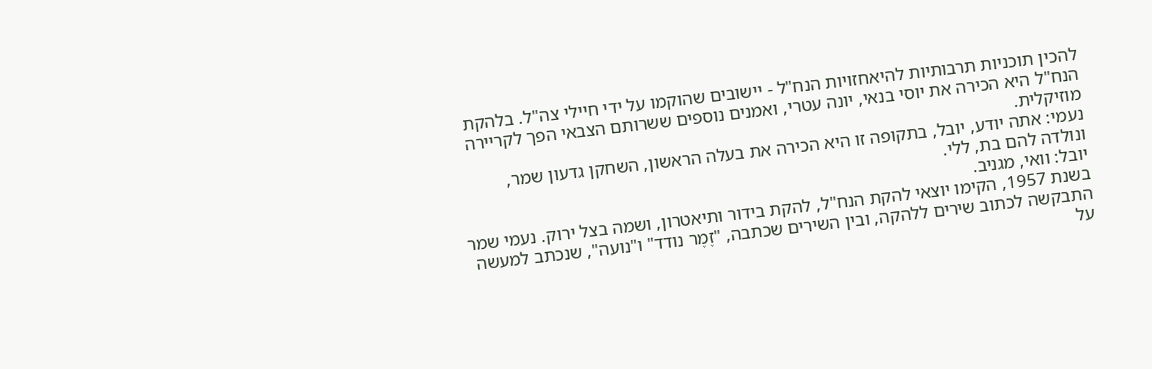להכין תוכניות תרבותיות להיאחזויות הנח"ל - יישובים שהוקמו על ידי חיילי צה"ל. בלהקת הנח"ל היא הכירה את יוסי בנאי, יונה עטרי, ואמנים נוספים ששרותם הצבאי הפך לקריירה מוזיקלית.
נעמי: אתה יודע, יובל, בתקופה זו היא הכירה את בעלה הראשון, השחקן גדעון שמר, ונולדה להם בת, ללי.
יובל: וואי, מגניב.
בשנת 1957, הקימו יוצאי להקת הנח"ל, להקת בידור ותיאטרון, ושמה בצל ירוק. נעמי שמר התבקשה לכתוב שירים ללהקה, ובין השירים שכתבה, "זֶמֶר נודד" ו"נועה", שנכתב למעשה על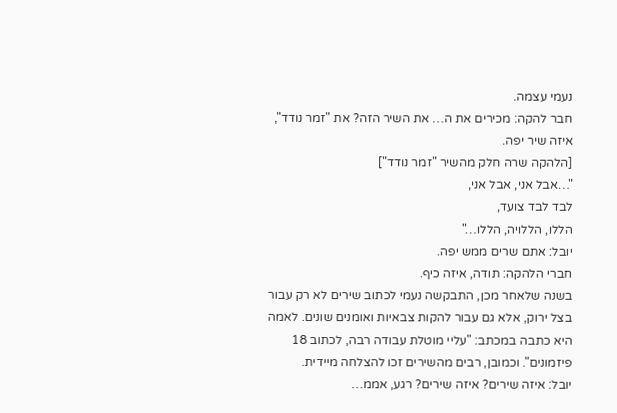נעמי עצמה.
חבר להקה: מכירים את ה… את השיר הזה? את "זמר נודד", איזה שיר יפה.
[הלהקה שרה חלק מהשיר "זמר נודד"]
"…אבל אני, אבל אני,
לבד לבד צועד,
הללו, הללויה, הללו…"
יובל: אתם שרים ממש יפה.
חברי הלהקה: תודה, איזה כיף.
בשנה שלאחר מכן, התבקשה נעמי לכתוב שירים לא רק עבור בצל ירוק, אלא גם עבור להקות צבאיות ואומנים שונים. לאמה היא כתבה במכתב: "עליי מוטלת עבודה רבה, לכתוב 18 פיזמונים". וכמובן, רבים מהשירים זכו להצלחה מיידית.
יובל: איזה שירים? איזה שירים? רגע, אממ…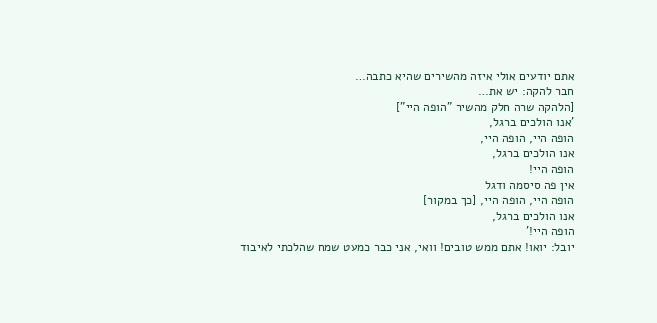אתם יודעים אולי איזה מהשירים שהיא כתבה…
חבר להקה: יש את…
[הלהקה שרה חלק מהשיר "הופה היי"]
'אנו הולכים ברגל,
הופה היי, הופה היי,
אנו הולכים ברגל,
הופה היי!
אין פה סיסמה ודגל
הופה היי, הופה היי, [כך במקור]
אנו הולכים ברגל,
הופה היי!'
יובל: יואו! אתם ממש טובים! וואי, אני כבר כמעט שמח שהלכתי לאיבוד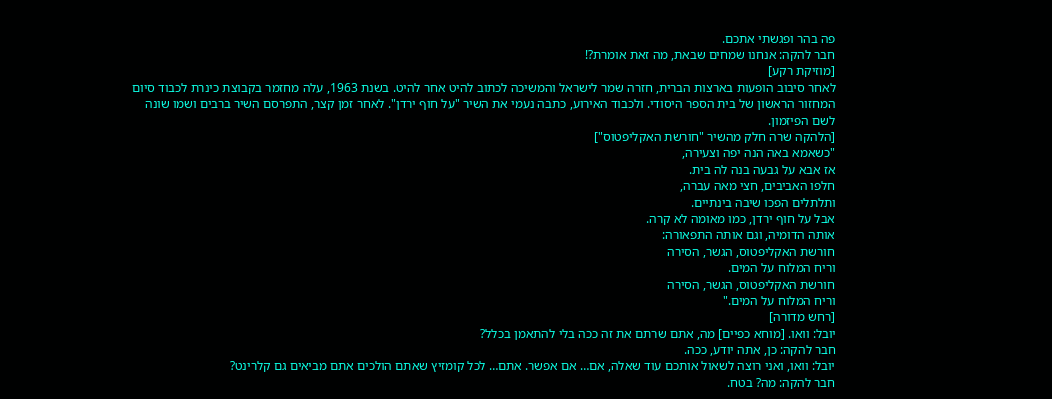פה בהר ופגשתי אתכם.
חבר להקה: אנחנו שמחים שבאת, מה זאת אומרת?!
[מוזיקת רקע]
לאחר סיבוב הופעות בארצות הברית, חזרה שמר לישראל והמשיכה לכתוב להיט אחר להיט. בשנת 1963, עלה מחזמר בקבוצת כינרת לכבוד סיום המחזור הראשון של בית הספר היסודי. ולכבוד האירוע, כתבה נעמי את השיר "על חוף ירדן". לאחר זמן קצר, התפרסם השיר ברבים ושמו שונה לשם הפיזמון.
[הלהקה שרה חלק מהשיר "חורשת האקליפטוס"]
"כשאמא באה הנה יפה וצעירה,
אז אבא על גבעה בנה לה בית.
חלפו האביבים, חצי מאה עברה,
ותלתלים הפכו שיבה בינתיים.
אבל על חוף ירדן, כמו מאומה לא קרה.
אותה הדומיה, וגם אותה התפאורה:
חורשת האקליפטוס, הגשר, הסירה
וריח המלוח על המים.
חורשת האקליפטוס, הגשר, הסירה
וריח המלוח על המים."
[רחש מדורה]
יובל: וואו. [מוחא כפיים] מה, אתם שרתם את זה ככה בלי להתאמן בכלל?
חבר להקה: כן, אתה יודע, ככה.
יובל: וואו, ואני רוצה לשאול אותכם עוד שאלה, אם… אם אפשר. אתם… לכל קומזיץ שאתם הולכים אתם מביאים גם קלרינט?
חבר להקה: מה? בטח.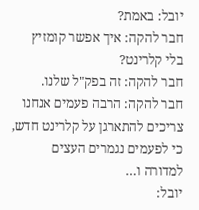יובל: באמת?
חבר להקה: איך אפשר קומזיץ בלי קלרינט?
חבר להקה: זה בפק"ל שלנו.
חבר להקה: הרבה פעמים אנחנו צריכים להתארגן על קלרינט חדש, כי לפעמים נגמרים העצים למדורה ו…
יובל: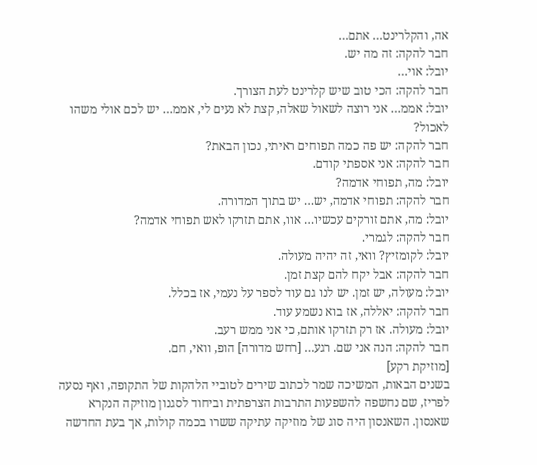אה, והקלרינט… אתם…
חבר להקה: זה מה יש.
יובל: אוי…
חבר להקה: הכי טוב שיש קלרינט לעת הצורך.
יובל: אממ… אני רוצה לשאול שאלה, קצת לא נעים לי, אממ… יש לכם אולי משהו לאכול?
חבר להקה: יש פה כמה תפוחים ראיתי, נכון הבאת?
חבר להקה: אני אספתי קודם.
יובל: מה, תפוחי אדמה?
חבר להקה: תפוחי אדמה, יש… יש בתוך המדורה.
יובל: מה, אתם זורקים עכשיו… אוו, אתם תזרקו לאש תפוחי אדמה?
חבר להקה: לגמרי.
יובל: לקומזיץ? וואי, זה יהיה מעולה.
חבר להקה: אבל יקח להם קצת זמן.
יובל: מעולה, יש זמן. יש לנו גם עוד לספר על נעמי, אז בכלל.
חבר להקה: יאללה, אז בוא נשמע עוד.
יובל: מעולה. אז רק תזרקו אותם, כי אני ממש רעב.
חבר להקה: הנה אני שם. רגע… [רחש מדורה] הופ, וואי, חם.
[מוזיקת רקע]
בשנים הבאות, המשיכה שמר לכתוב שירים לטוביי הלהקות של התקופה, ואף נסעה לפריז, שם נחשפה להשפעות התרבות הצרפתית וביחוד לסגנון מוזיקה הנקרא שאנסון. השאנסון היה סוג של מוזיקה עתיקה ששרו בכמה קולות, אך בעת החדשה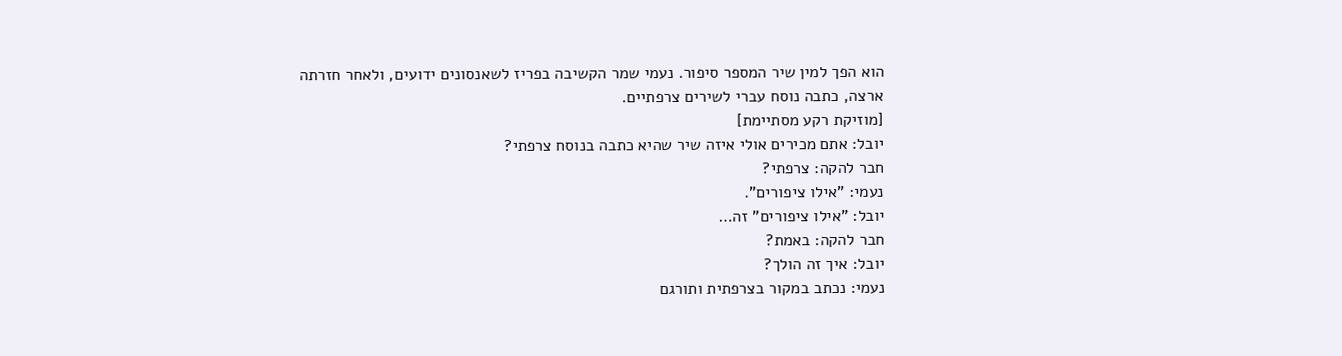הוא הפך למין שיר המספר סיפור. נעמי שמר הקשיבה בפריז לשאנסונים ידועים, ולאחר חזרתה ארצה, כתבה נוסח עברי לשירים צרפתיים.
[מוזיקת רקע מסתיימת]
יובל: אתם מכירים אולי איזה שיר שהיא כתבה בנוסח צרפתי?
חבר להקה: צרפתי?
נעמי: "אילו ציפורים".
יובל: "אילו ציפורים" זה…
חבר להקה: באמת?
יובל: איך זה הולך?
נעמי: נכתב במקור בצרפתית ותורגם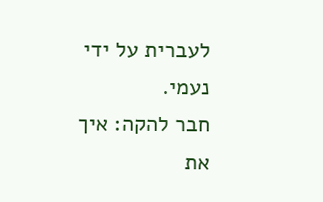לעברית על ידי נעמי.
חבר להקה: איך את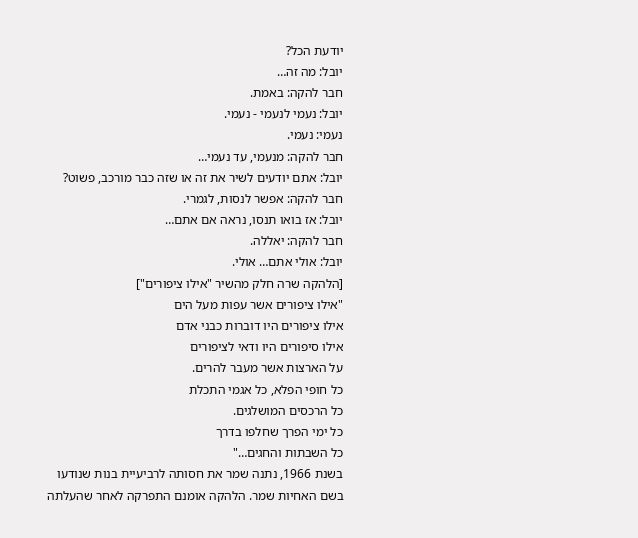יודעת הכל?
יובל: מה זה…
חבר להקה: באמת.
יובל: נעמי לנעמי - נעמי.
נעמי: נעמי.
חבר להקה: מנעמי, עד נעמי…
יובל: אתם יודעים לשיר את זה או שזה כבר מורכב, פשוט?
חבר להקה: אפשר לנסות, לגמרי.
יובל: אז בואו תנסו, נראה אם אתם…
חבר להקה: יאללה.
יובל: אולי אתם… אולי.
[הלהקה שרה חלק מהשיר "אילו ציפורים"]
"אילו ציפורים אשר עפות מעל הים
אילו ציפורים היו דוברות כבני אדם
אילו סיפורים היו ודאי לציפורים
על הארצות אשר מעבר להרים.
כל חופי הפלא, כל אגמי התכלת
כל הרכסים המושלגים.
כל ימי הפרך שחלפו בדרך
כל השבתות והחגים…"
בשנת 1966, נתנה שמר את חסותה לרביעיית בנות שנודעו בשם האחיות שמר. הלהקה אומנם התפרקה לאחר שהעלתה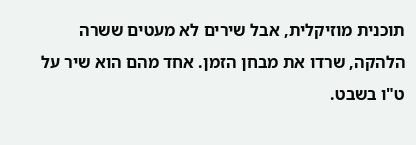תוכנית מוזיקלית, אבל שירים לא מעטים ששרה הלהקה, שרדו את מבחן הזמן. אחד מהם הוא שיר על ט"ו בשבט.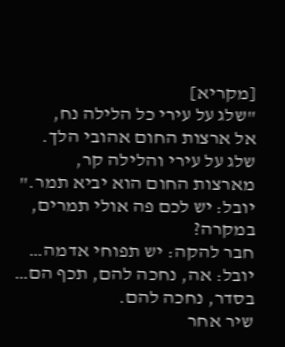[מקריא]
"שלג על עירי כל הלילה נח,
אל ארצות החום אהובי הלך.
שלג על עירי והלילה קר,
מארצות החום הוא יביא תמר."
יובל: יש לכם פה אולי תמרים, במקרה?
חבר להקה: יש תפוחי אדמה…
יובל: אה, נחכה להם, תכף הם… בסדר, נחכה להם.
שיר אחר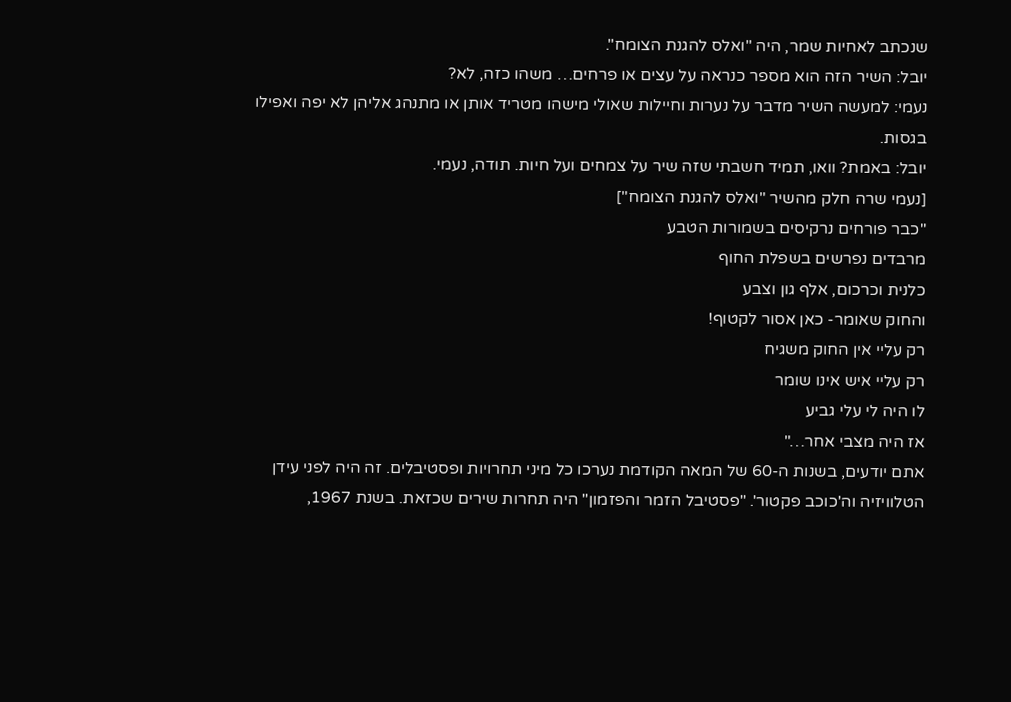שנכתב לאחיות שמר, היה "ואלס להגנת הצומח".
יובל: השיר הזה הוא מספר כנראה על עצים או פרחים… משהו כזה, לא?
נעמי: למעשה השיר מדבר על נערות וחיילות שאולי מישהו מטריד אותן או מתנהג אליהן לא יפה ואפילו בגסות.
יובל: באמת? וואו, תמיד חשבתי שזה שיר על צמחים ועל חיות. תודה, נעמי.
[נעמי שרה חלק מהשיר "ואלס להגנת הצומח"]
"כבר פורחים נרקיסים בשמורות הטבע
מרבדים נפרשים בשפלת החוף
כלנית וכרכום, אלף גון וצבע
והחוק שאומר- כאן אסור לקטוף!
רק עליי אין החוק משגיח
רק עליי איש אינו שומר
לו היה לי עלי גביע
אז היה מצבי אחר…"
אתם יודעים, בשנות ה-60 של המאה הקודמת נערכו כל מיני תחרויות ופסטיבלים. זה היה לפני עידן הטלוויזיה וה'כוכב פקטור'. "פסטיבל הזמר והפזמון" היה תחרות שירים שכזאת. בשנת 1967,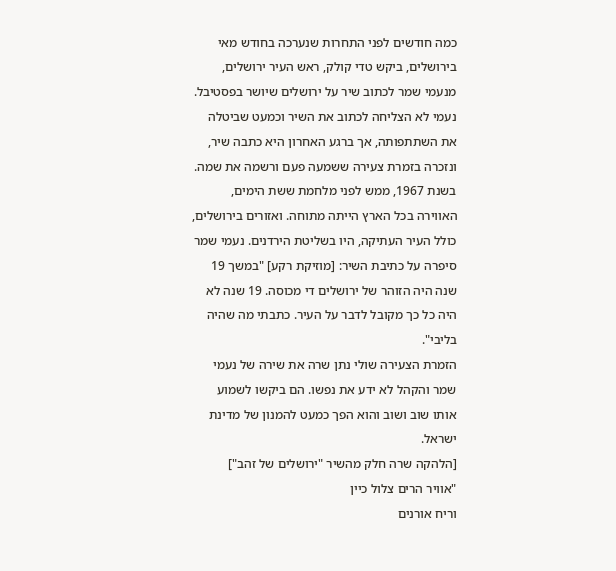כמה חודשים לפני התחרות שנערכה בחודש מאי בירושלים, ביקש טדי קולק, ראש העיר ירושלים, מנעמי שמר לכתוב שיר על ירושלים שיושר בפסטיבל. נעמי לא הצליחה לכתוב את השיר וכמעט שביטלה את השתתפותה, אך ברגע האחרון היא כתבה שיר, ונזכרה בזמרת צעירה ששמעה פעם ורשמה את שמה.
בשנת 1967, ממש לפני מלחמת ששת הימים, האווירה בכל הארץ הייתה מתוחה. ואזורים בירושלים, כולל העיר העתיקה, היו בשליטת הירדנים. נעמי שמר סיפרה על כתיבת השיר: [מוזיקת רקע] "במשך 19 שנה היה הזוהר של ירושלים די מכוסה. 19 שנה לא היה כל כך מקובל לדבר על העיר. כתבתי מה שהיה בליבי".
הזמרת הצעירה שולי נתן שרה את שירה של נעמי שמר והקהל לא ידע את נפשו. הם ביקשו לשמוע אותו שוב ושוב והוא הפך כמעט להמנון של מדינת ישראל.
[הלהקה שרה חלק מהשיר "ירושלים של זהב"]
"אוויר הרים צלול כיין
וריח אורנים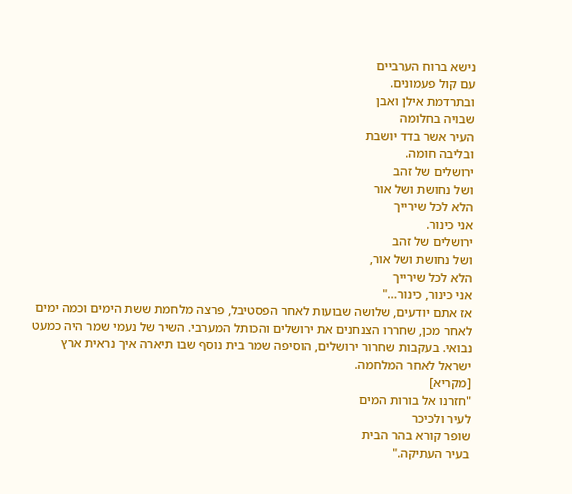נישא ברוח הערביים
עם קול פעמונים.
ובתרדמת אילן ואבן
שבויה בחלומה
העיר אשר בדד יושבת
ובליבה חומה.
ירושלים של זהב
ושל נחושת ושל אור
הלא לכל שירייך
אני כינור.
ירושלים של זהב
ושל נחושת ושל אור,
הלא לכל שירייך
אני כינור, כינור…"
אז אתם יודעים, שלושה שבועות לאחר הפסטיבל, פרצה מלחמת ששת הימים וכמה ימים לאחר מכן, שחררו הצנחנים את ירושלים והכותל המערבי. השיר של נעמי שמר היה כמעט נבואי. בעקבות שחרור ירושלים, הוסיפה שמר בית נוסף שבו תיארה איך נראית ארץ ישראל לאחר המלחמה.
[מקריא]
"חזרנו אל בורות המים
לעיר ולכיכר
שופר קורא בהר הבית
בעיר העתיקה."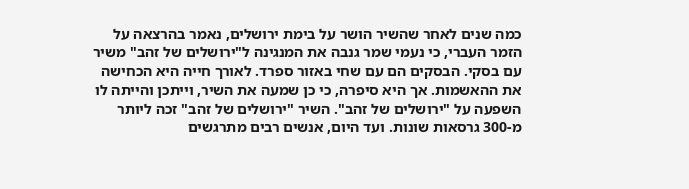כמה שנים לאחר שהשיר הושר על בימת ירושלים, נאמר בהרצאה על הזמר העברי, כי נעמי שמר גנבה את המנגינה ל"ירושלים של זהב" משיר עם בסקי. הבסקים הם עם שחי באזור ספרד. לאורך חייה היא הכחישה את ההאשמות. אך היא סיפרה, כי כן שמעה את השיר, וייתכן והייתה לו השפעה על "ירושלים של זהב". השיר "ירושלים של זהב" זכה ליותר מ-300 גרסאות שונות. ועד היום, אנשים רבים מתרגשים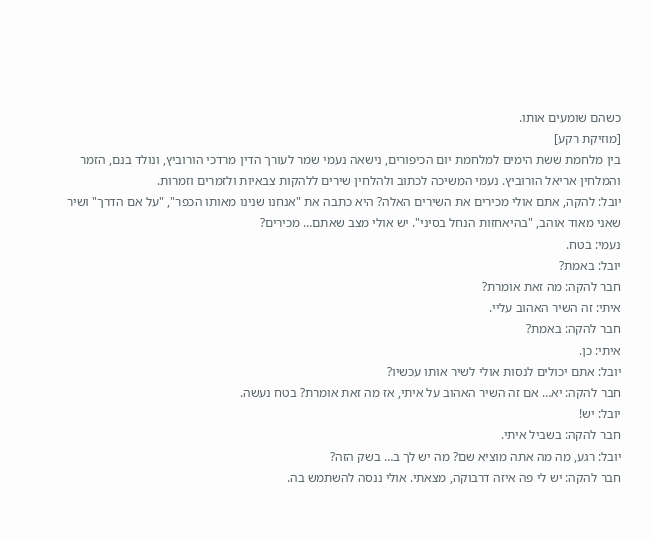כשהם שומעים אותו.
[מוזיקת רקע]
בין מלחמת ששת הימים למלחמת יום הכיפורים, נישאה נעמי שמר לעורך הדין מרדכי הורוביץ, ונולד בנם, הזמר והמלחין אריאל הורוביץ. נעמי המשיכה לכתוב ולהלחין שירים ללהקות צבאיות ולזמרים וזמרות.
יובל: להקה, אתם אולי מכירים את השירים האלה? היא כתבה את "אנחנו שנינו מאותו הכפר", "על אם הדרך" ושיר שאני מאוד אוהב, "בהיאחזות הנחל בסיני". יש אולי מצב שאתם… מכירים?
נעמי: בטח.
יובל: באמת?
חבר להקה: מה זאת אומרת?
איתי: זה השיר האהוב עליי.
חבר להקה: באמת?
איתי: כן.
יובל: אתם יכולים לנסות אולי לשיר אותו עכשיו?
חבר להקה: יא… אם זה השיר האהוב על איתי, אז מה זאת אומרת? בטח נעשה.
יובל: יש!
חבר להקה: בשביל איתי.
יובל: רגע, מה מה אתה מוציא שם? מה יש לך ב… בשק הזה?
חבר להקה: יש לי פה איזה דרבוקה, מצאתי. אולי ננסה להשתמש בה.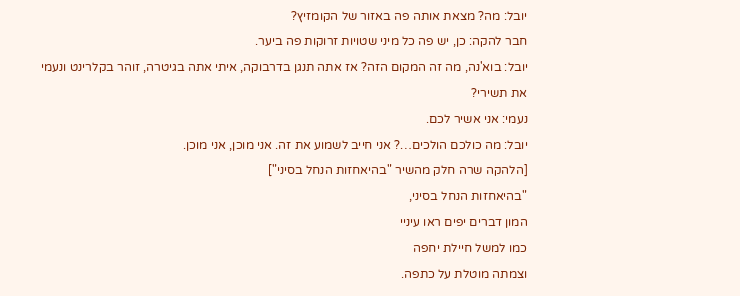יובל: מה? מצאת אותה פה באזור של הקומזיץ?
חבר להקה: כן, יש פה כל מיני שטויות זרוקות פה ביער.
יובל: בוא'נה, מה זה המקום הזה? אז אתה תנגן בדרבוקה, איתי אתה בגיטרה, זוהר בקלרינט ונעמי את תשירי?
נעמי: אני אשיר לכם.
יובל: מה כולכם הולכים…? אני חייב לשמוע את זה. אני מוכן, אני מוכן.
[הלהקה שרה חלק מהשיר "בהיאחזות הנחל בסיני"]
"בהיאחזות הנחל בסיני,
המון דברים יפים ראו עיניי
כמו למשל חיילת יחפה
וצמתה מוטלת על כתפה.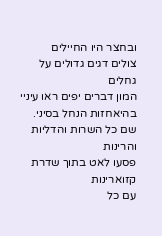ובחצר היו החיילים
צולים דגים גדולים על גחלים
המון דברים יפים ראו עיניי
בהיאחזות הנחל בסיני.
שם כל השרות והדליות והרינות
פסעו לאט בתוך שדרת קזוארינות
עם כל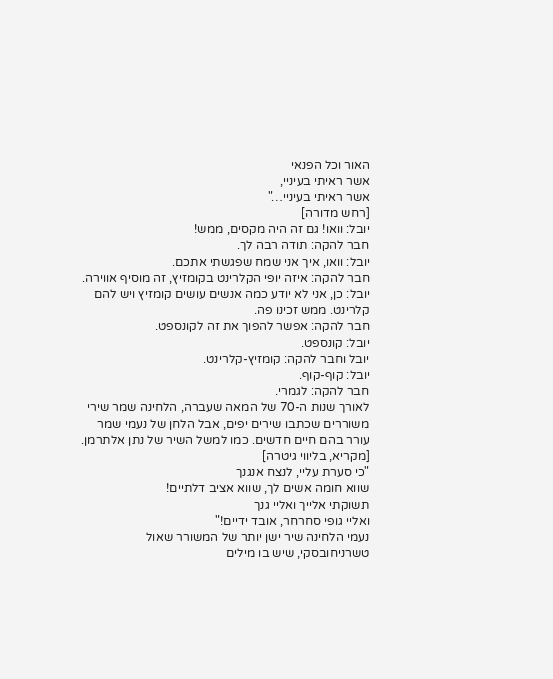האור וכל הפנאי
אשר ראיתי בעיניי,
אשר ראיתי בעיניי…"
[רחש מדורה]
יובל: וואו! גם זה היה מקסים, ממש!
חבר להקה: תודה רבה לך.
יובל: וואו, איך אני שמח שפגשתי אתכם.
חבר להקה: איזה יופי הקלרינט בקומזיץ, זה מוסיף אווירה.
יובל: כן, אני לא יודע כמה אנשים עושים קומזיץ ויש להם קלרינט. ממש זכינו פה.
חבר להקה: אפשר להפוך את זה לקונספט.
יובל: קונספט.
יובל וחבר להקה: קומזיץ-קלרינט.
יובל: קוף-קוף.
חבר להקה: לגמרי.
לאורך שנות ה-70 של המאה שעברה, הלחינה שמר שירי משוררים שכתבו שירים יפים, אבל הלחן של נעמי שמר עורר בהם חיים חדשים. כמו למשל השיר של נתן אלתרמן.
[מקריא, בליווי גיטרה]
"כי סערת עליי, לנצח אנגנך
שווא חומה אשים לך, שווא אציב דלתיים!
תשוקתי אלייך ואליי גנך
ואליי גופי סחרחר, אובד ידיים!"
נעמי הלחינה שיר ישן יותר של המשורר שאול טשרניחובסקי, שיש בו מילים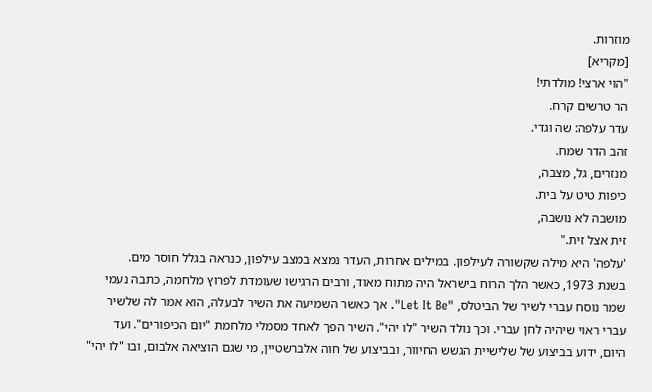מוזרות.
[מקריא]
"הוי ארצי! מולדתי!
הר טרשים קרח.
עדר עלפה: שה וגדי.
זהב הדר שמח.
מנזרים, גל, מצבה,
כיפות טיט על בית.
מושבה לא נושבה,
זית אצל זית."
'עלפה' היא מילה שקשורה לעילפון. במילים אחרות, העדר נמצא במצב עילפון, כנראה בגלל חוסר מים.
בשנת 1973, כאשר הלך הרוח בישראל היה מתוח מאוד, ורבים הרגישו שעומדת לפרוץ מלחמה, כתבה נעמי שמר נוסח עברי לשיר של הביטלס, "Let It Be". אך כאשר השמיעה את השיר לבעלה, הוא אמר לה שלשיר עברי ראוי שיהיה לחן עברי. וכך נולד השיר "לו יהי". השיר הפך לאחד מסמלי מלחמת "יום הכיפורים". ועד היום, ידוע בביצוע של שלישיית הגשש החיוור, ובביצוע של חוה אלברשטיין, מי שגם הוציאה אלבום, ובו "לו יהי"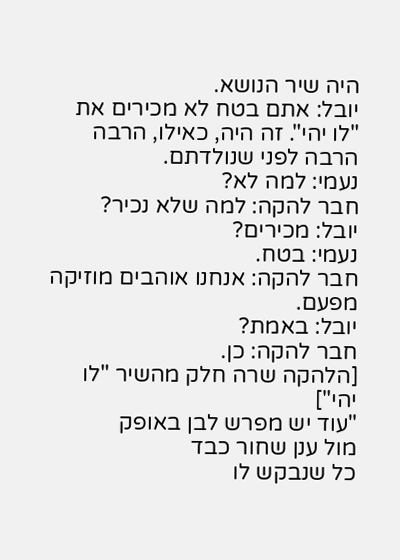היה שיר הנושא.
יובל: אתם בטח לא מכירים את "לו יהי". זה היה, כאילו, הרבה הרבה לפני שנולדתם.
נעמי: למה לא?
חבר להקה: למה שלא נכיר?
יובל: מכירים?
נעמי: בטח.
חבר להקה: אנחנו אוהבים מוזיקה מפעם.
יובל: באמת?
חבר להקה: כן.
[הלהקה שרה חלק מהשיר "לו יהי"]
"עוד יש מפרש לבן באופק
מול ענן שחור כבד
כל שנבקש לו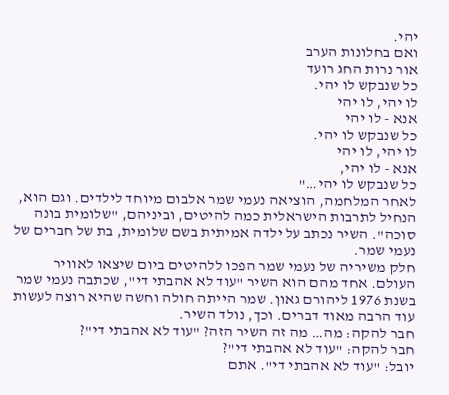יהי.
ואם בחלונות הערב
אור נרות החג רועד
כל שנבקש לו יהי.
לו יהי, לו יהי
אנא - לו יהי
כל שנבקש לו יהי.
לו יהי, לו יהי
אנא - לו יהי,
כל שנבקש לו יהי…"
לאחר המלחמה, הוציאה נעמי שמר אלבום מיוחד לילדים. וגם הוא, הנחיל לתרבות הישראלית כמה להיטים, וביניהם, "שלומית בונה סוכה". השיר נכתב על ילדה אמיתית בשם שלומית, בת של חברים של נעמי שמר.
חלק משיריה של נעמי שמר הפכו ללהיטים ביום שיצאו לאוויר העולם. אחד מהם הוא השיר "עוד לא אהבתי די", שכתבה נעמי שמר בשנת 1976 ליהורם גאון. שמר הייתה חולה וחשה שהיא רוצה לעשות עוד הרבה מאוד דברים. וכך, נולד השיר.
חבר להקה: מה… מה זה השיר הזה? "עוד לא אהבתי די"?
חבר להקה: "עוד לא אהבתי די"?
יובל: "עוד לא אהבתי די". אתם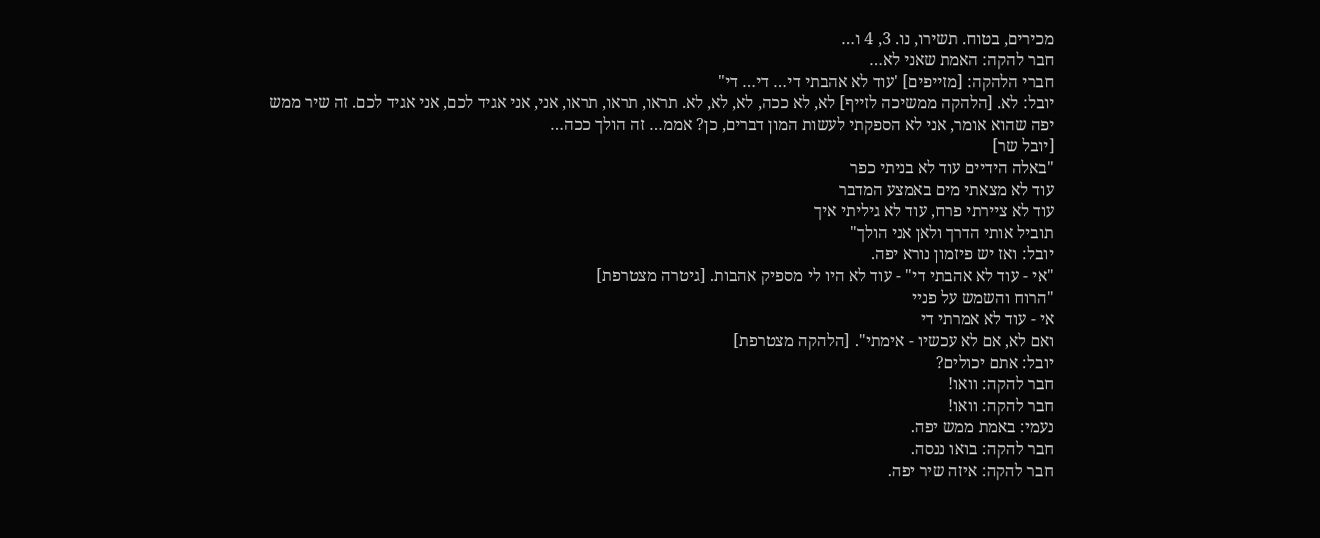מכירים, בטוח. תשירו, נו. 3, 4 ו…
חבר להקה: האמת שאני לא…
חברי הלהקה: [מזייפים] 'עוד לא אהבתי די… די… די"
יובל: לא. [הלהקה ממשיכה לזייף] לא, לא ככה, לא, לא, לא. תראו, תראו, תראו, אני, אני אגיד לכם, אני אגיד לכם. זה שיר ממש יפה שהוא אומר, אני לא הספקתי לעשות המון דברים, כן? אממ… זה הולך ככה…
[יובל שר]
"באלה הידיים עוד לא בניתי כפר
עוד לא מצאתי מים באמצע המדבר
עוד לא ציירתי פרח, עוד לא גיליתי איך
תוביל אותי הדרך ולאן אני הולך"
יובל: ואז יש פיזמון נורא יפה.
"אי - עוד לא אהבתי די" - עוד לא היו לי מספיק אהבות. [גיטרה מצטרפת]
"הרוח והשמש על פניי
אי - עוד לא אמרתי די
ואם לא, אם לא עכשיו - אימתי". [הלהקה מצטרפת]
יובל: אתם יכולים?
חבר להקה: וואו!
חבר להקה: וואו!
נעמי: באמת ממש יפה.
חבר להקה: בואו ננסה.
חבר להקה: איזה שיר יפה.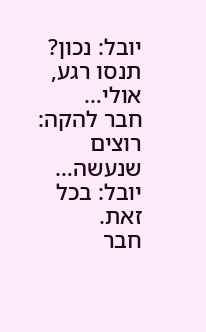יובל: נכון? תנסו רגע, אולי…
חבר להקה: רוצים שנעשה…
יובל: בכל זאת.
חבר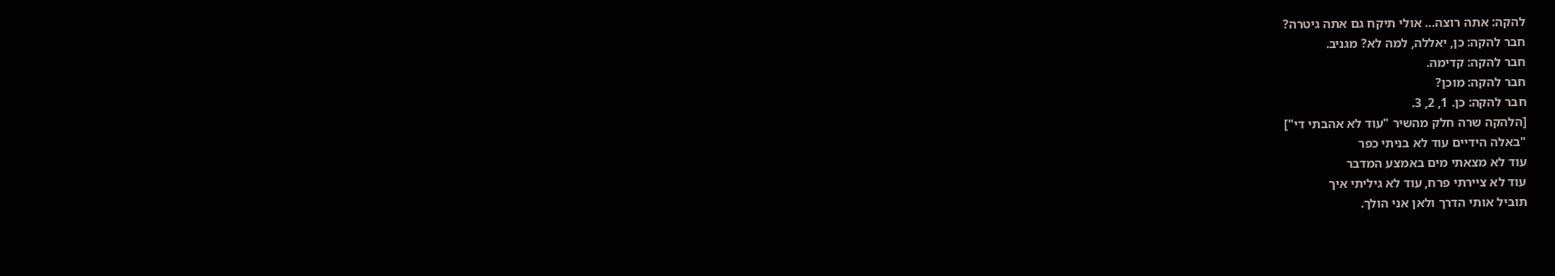להקה: אתה רוצה… אולי תיקח גם אתה גיטרה?
חבר להקה: כן, יאללה, למה לא? מגניב.
חבר להקה: קדימה.
חבר להקה: מוכן?
חבר להקה: כן. 1, 2, 3.
[הלהקה שרה חלק מהשיר "עוד לא אהבתי די"]
"באלה הידיים עוד לא בניתי כפר
עוד לא מצאתי מים באמצע המדבר
עוד לא ציירתי פרח, עוד לא גיליתי איך
תוביל אותי הדרך ולאן אני הולך.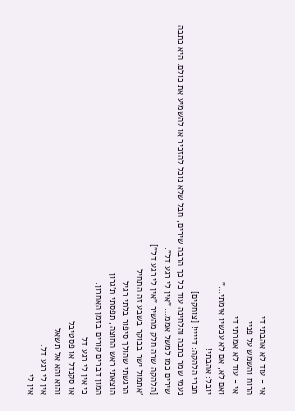אי - עוד לא אהבתי די
הרוח והשמש על פניי
אי - עוד לא אמרתי די
ואם לא, אם לא עכשיו אימתי…"
יובל: אהבתי!
חברי הלהקה: דיייי! [צוחקים]
נעמי שמר כתבה והלחינה עוד כל כך הרבה שירים, חבל שלא נוכל להזכיר או להשמיע את כולם. היא כתבה שירים כמו למשל אממ… "אין לי רגע דל".
[הלהקה שרה חלק מהשיר "אין לי רגע דל"]
'אתמול ישר בבוקר בשבע זה התחיל
הרגשתי שהולך סיפור בלתי רגיל
הוצאתי ראש החוצה, תפסתי ת'גרון
המון דברים קורים בזמן האחרון.
כי אין לי רגע דל
או סקנדל או פסטיבל
והוא והא אל תשאל
אין לי רגע דל.
אין לי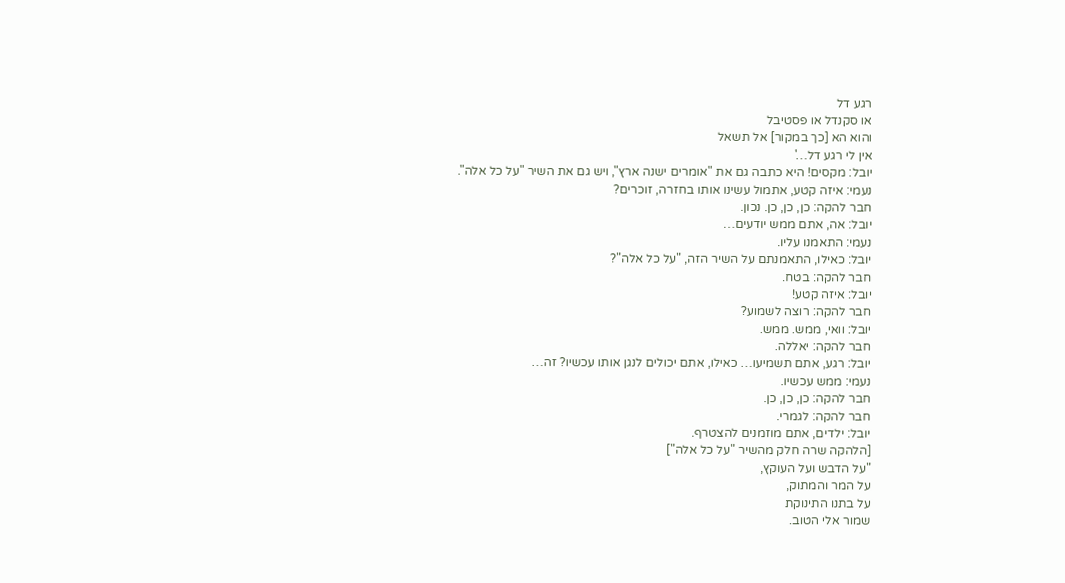רגע דל
או סקנדל או פסטיבל
והוא הא [כך במקור] אל תשאל
אין לי רגע דל…'
יובל: מקסים! היא כתבה גם את "אומרים ישנה ארץ", ויש גם את השיר "על כל אלה".
נעמי: איזה קטע, אתמול עשינו אותו בחזרה, זוכרים?
חבר להקה: כן, כן, כן. נכון.
יובל: אה, אתם ממש יודעים…
נעמי: התאמנו עליו.
יובל: כאילו, התאמנתם על השיר הזה, "על כל אלה"?
חבר להקה: בטח.
יובל: איזה קטע!
חבר להקה: רוצה לשמוע?
יובל: וואי, ממש. ממש.
חבר להקה: יאללה.
יובל: רגע, אתם תשמיעו… כאילו, אתם יכולים לנגן אותו עכשיו? זה…
נעמי: ממש עכשיו.
חבר להקה: כן, כן, כן.
חבר להקה: לגמרי.
יובל: ילדים, אתם מוזמנים להצטרף.
[הלהקה שרה חלק מהשיר "על כל אלה"]
"על הדבש ועל העוקץ,
על המר והמתוק,
על בתנו התינוקת
שמור אלי הטוב.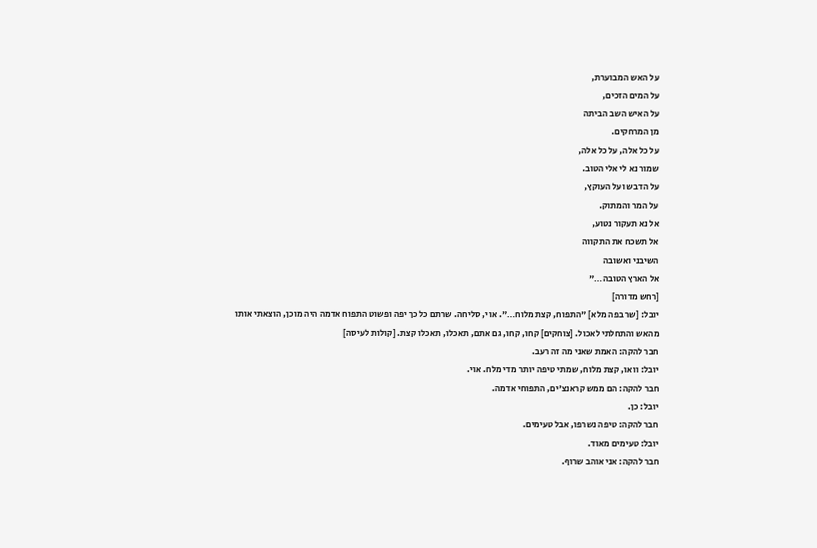על האש המבוערת,
על המים הזכים,
על האיש השב הביתה
מן המרחקים.
על כל אלה, על כל אלה,
שמור נא לי אלי הטוב.
על הדבש ועל העוקץ,
על המר והמתוק.
אל נא תעקור נטוע,
אל תשכח את התקווה
השיבני ואשובה
אל הארץ הטובה…"
[רחש מדורה]
יובל: [שר בפה מלא] "התפוח, קצת מלוח…". אוי, סליחה. שרתם כל כך יפה ופשוט התפוח אדמה היה מוכן, הוצאתי אותו מהאש והתחלתי לאכול. [צוחקים] קחו, קחו, גם אתם, תאכלו, תאכלו קצת. [קולות לעיסה]
חבר להקה: האמת שאני מה זה רעב.
יובל: וואו, קצת מלוח, שמתי טיפה יותר מדי מלח. אוי.
חבר להקה: הם ממש קראנצ'ים, התפוחי אדמה.
יובל: כן.
חבר להקה: טיפה נשרפו, אבל טעימים.
יובל: טעימים מאוד.
חבר להקה: אני אוהב שרוף.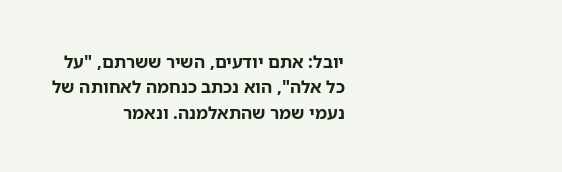יובל: אתם יודעים, השיר ששרתם, "על כל אלה", הוא נכתב כנחמה לאחותה של נעמי שמר שהתאלמנה. ונאמר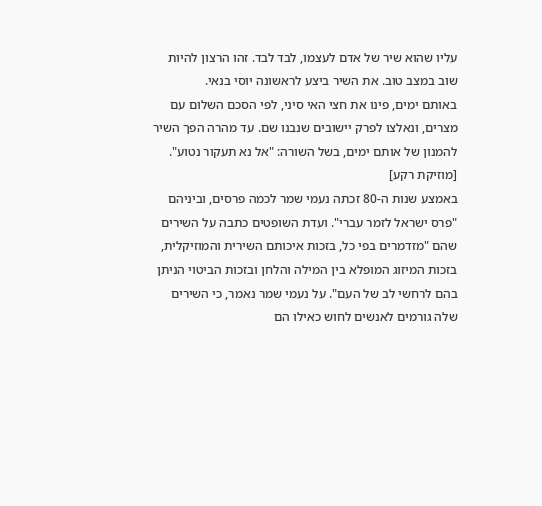עליו שהוא שיר של אדם לעצמו, לבד לבד. זהו הרצון להיות שוב במצב טוב. את השיר ביצע לראשונה יוסי בנאי.
באותם ימים, פינו את חצי האי סיני, לפי הסכם השלום עם מצרים, ונאלצו לפרק יישובים שנבנו שם. עד מהרה הפך השיר להמנון של אותם ימים, בשל השורה: "אל נא תעקור נטוע".
[מוזיקת רקע]
באמצע שנות ה-80 זכתה נעמי שמר לכמה פרסים, וביניהם "פרס ישראל לזמר עברי". ועדת השופטים כתבה על השירים שהם "מזדמרים בפי כל, בזכות איכותם השירית והמוזיקלית, בזכות המיזוג המופלא בין המילה והלחן ובזכות הביטוי הניתן בהם לרחשי לב של העם". על נעמי שמר נאמר, כי השירים שלה גורמים לאנשים לחוש כאילו הם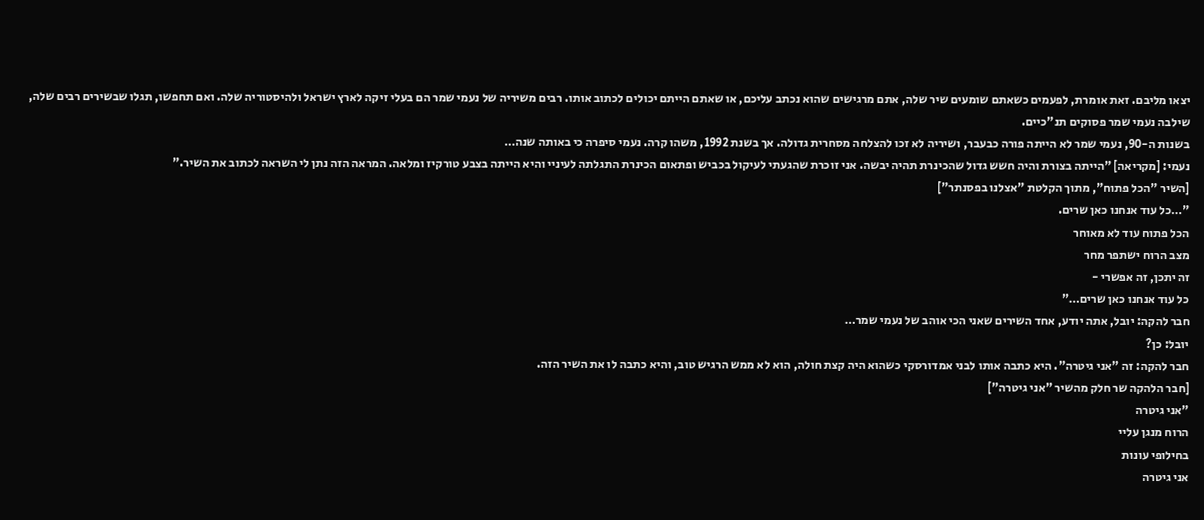יצאו מליבם. זאת אומרת, לפעמים כשאתם שומעים שיר שלה, אתם מרגישים שהוא נכתב עליכם, או שאתם הייתם יכולים לכתוב אותו. רבים משיריה של נעמי שמר הם בעלי זיקה לארץ ישראל ולהיסטוריה שלה. ואם תחפשו, תגלו שבשירים רבים שלה, שילבה נעמי שמר פסוקים תנ"כיים.
בשנות ה-90, נעמי שמר לא הייתה פורה כבעבר, ושיריה לא זכו להצלחה מסחרית גדולה. אך בשנת 1992, משהו קרה. נעמי סיפרה כי באותה שנה…
נעמי: [מקריאה] "הייתה בצורת והיה חשש גדול שהכינרת תהיה יבשה. אני זוכרת שהגעתי לעיקול בכביש ופתאום הכינרת התגלתה לעיניי והיא הייתה בצבע טורקיז ומלאה. המראה הזה נתן לי השראה לכתוב את השיר."
[השיר "הכל פתוח", מתוך הקלטת "אצלנו בפסנתר"]
"…כל עוד אנחנו כאן שרים.
הכל פתוח עוד לא מאוחר
מצב הרוח ישתפר מחר
זה יתכן, זה אפשרי -
כל עוד אנחנו כאן שרים…"
חבר להקה: יובל, אתה יודע, אחד השירים שאני הכי אוהב של נעמי שמר…
יובל: כן?
חבר להקה: זה "אני גיטרה". היא כתבה אותו לבני אמדורסקי כשהוא היה קצת חולה, הוא לא ממש הרגיש טוב, והיא כתבה לו את השיר הזה.
[חבר הלהקה שר חלק מהשיר "אני גיטרה"]
"אני גיטרה
הרוח מנגן עליי
בחילופי עונות
אני גיטרה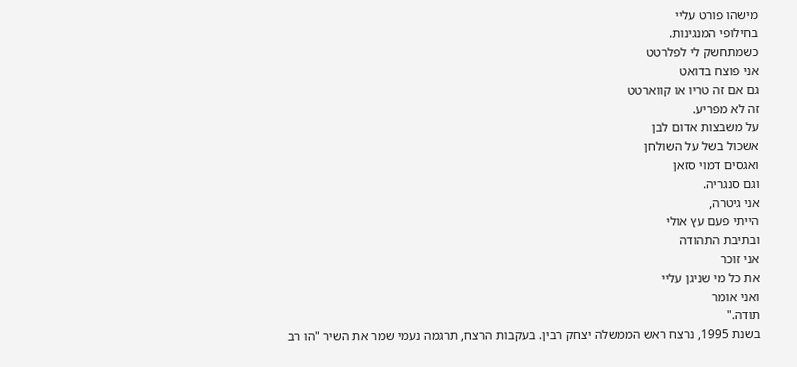מישהו פורט עליי
בחילופי המנגינות.
כשמתחשק לי לפלרטט
אני פוצח בדואט
גם אם זה טריו או קווארטט
זה לא מפריע.
על משבצות אדום לבן
אשכול בשל על השולחן
ואגסים דמוי סזאן
וגם סנגריה.
אני גיטרה,
הייתי פעם עץ אולי
ובתיבת התהודה
אני זוכר
את כל מי שניגן עליי
ואני אומר
תודה."
בשנת 1995, נרצח ראש הממשלה יצחק רבין. בעקבות הרצח, תרגמה נעמי שמר את השיר "הו רב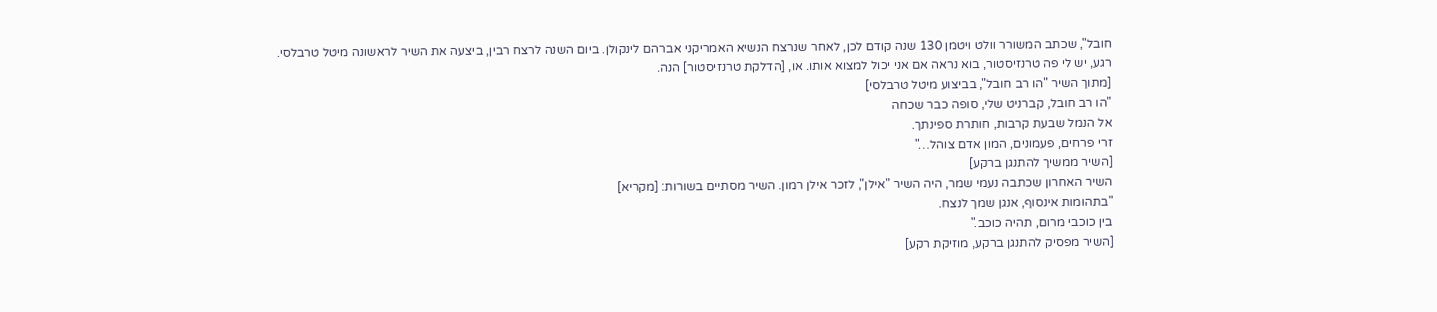חובל", שכתב המשורר וולט ויטמן 130 שנה קודם לכן, לאחר שנרצח הנשיא האמריקני אברהם לינקולן. ביום השנה לרצח רבין, ביצעה את השיר לראשונה מיטל טרבלסי.
רגע, יש לי פה טרנזיסטור, בוא נראה אם אני יכול למצוא אותו. או, [הדלקת טרנזיסטור] הנה.
[מתוך השיר "הו רב חובל", בביצוע מיטל טרבלסי]
"הו רב חובל, קברניט שלי, סופה כבר שכחה
אל הנמל שבעת קרבות, חותרת ספינתך.
זרי פרחים, פעמונים, המון אדם צוהל…"
[השיר ממשיך להתנגן ברקע]
השיר האחרון שכתבה נעמי שמר, היה השיר "אילן", לזכר אילן רמון. השיר מסתיים בשורות: [מקריא]
"בתהומות אינסוף, אנגן שמך לנצח.
בין כוכבי מרום, תהיה כוכב."
[השיר מפסיק להתנגן ברקע, מוזיקת רקע]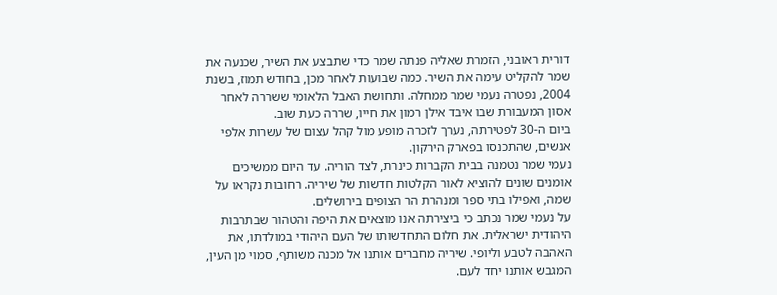דורית ראובני, הזמרת שאליה פנתה שמר כדי שתבצע את השיר, שכנעה את שמר להקליט עימה את השיר. כמה שבועות לאחר מכן, בחודש תמוז, בשנת 2004, נפטרה נעמי שמר ממחלה. ותחושת האבל הלאומי ששררה לאחר אסון המעבורת שבו איבד אילן רמון את חייו, שררה כעת שוב.
ביום ה-30 לפטירתה, נערך לזכרה מופע מול קהל עצום של עשרות אלפי אנשים, שהתכנסו בפארק הירקון.
נעמי שמר נטמנה בבית הקברות כינרת, לצד הוריה. עד היום ממשיכים אומנים שונים להוציא לאור הקלטות חדשות של שיריה. רחובות נקראו על שמה, ואפילו בתי ספר ומנהרת הר הצופים בירושלים.
על נעמי שמר נכתב כי ביצירתה אנו מוצאים את היפה והטהור שבתרבות היהודית ישראלית. את חלום התחדשותו של העם היהודי במולדתו, את האהבה לטבע וליופי. שיריה מחברים אותנו אל מכנה משותף, סמוי מן העין, המגבש אותנו יחד לעם.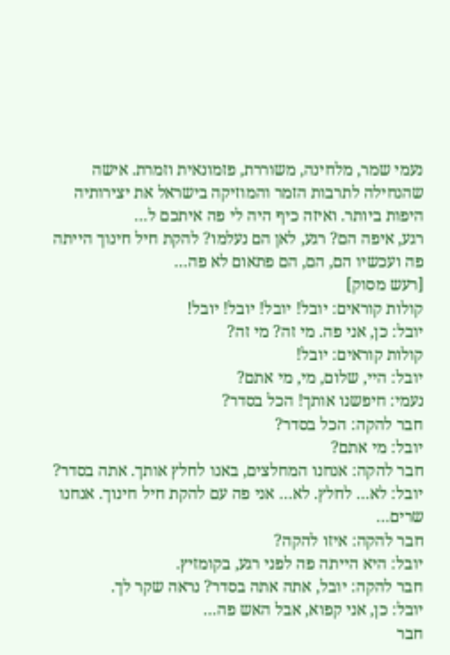נעמי שמר, מלחינה, משוררת, פזמונאית וזמרת. אישה שהנחילה לתרבות הזמר והמוזיקה בישראל את יצירותיה היפות ביותר. ואיזה כיף היה לי פה איתכם ל…
רגע, איפה הם? רגע, לאן הם נעלמו? להקת חיל חינוך הייתה פה ועכשיו הם, הם, הם פתאום לא פה…
[רעש מסוק]
קולות קוראים: יובל! יובל! יובל! יובל!
יובל: כן, אני פה. מי זה? מי זה?
קולות קוראים: יובל!
יובל: היי, שלום, מי, מי אתם?
נעמי: חיפשנו אותך! הכל בסדר?
חבר להקה: הכל בסדר?
יובל: מי אתם?
חבר להקה: אנחנו המחלצים, באנו לחלץ אותך. אתה בסדר?
יובל: לא… לחלץ. לא… אני פה עם להקת חיל חינוך. אנחנו שרים…
חבר להקה: איזו להקה?
יובל: היא הייתה פה לפני רגע, בקומזיץ.
חבר להקה: יובל, אתה אתה בסדר? נראה שקר לך.
יובל: כן, אני קפוא, אבל האש פה…
חבר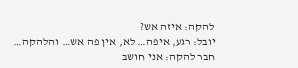להקה: איזה אש?
יובל: רגע, איפה… לא, אין פה אש… והלהקה…
חבר להקה: אני חושב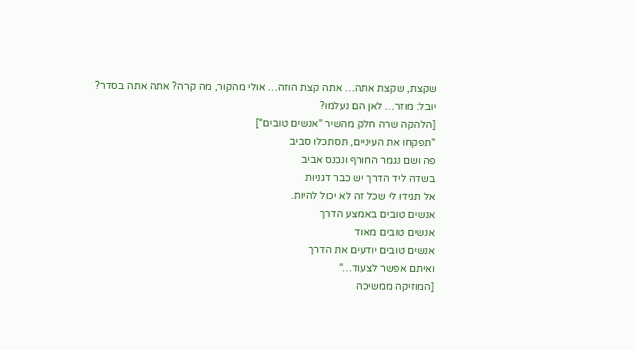שקצת, שקצת אתה… אתה קצת הוזה… אולי מהקור, מה קרה? אתה אתה בסדר?
יובל: מוזר… לאן הם נעלמו?
[הלהקה שרה חלק מהשיר "אנשים טובים"]
"תפקחו את העיניים, תסתכלו סביב
פה ושם נגמר החורף ונכנס אביב
בשדה ליד הדרך יש כבר דגניות
אל תגידו לי שכל זה לא יכול להיות.
אנשים טובים באמצע הדרך
אנשים טובים מאוד
אנשים טובים יודעים את הדרך
ואיתם אפשר לצעוד…"
[המוזיקה ממשיכה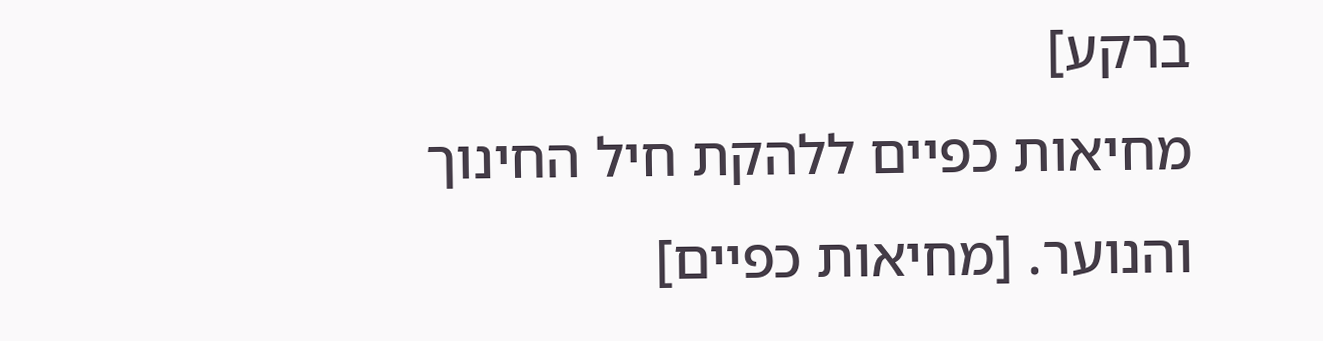ברקע]
מחיאות כפיים ללהקת חיל החינוך והנוער. [מחיאות כפיים]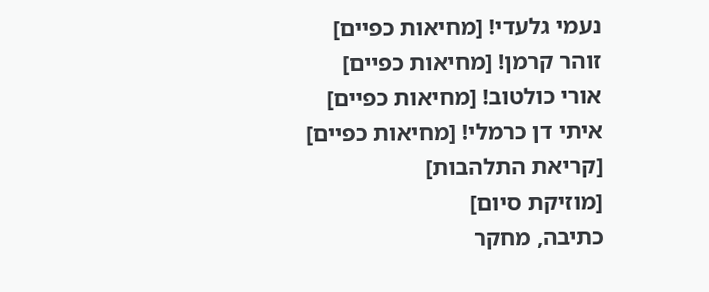נעמי גלעדי! [מחיאות כפיים]
זוהר קרמן! [מחיאות כפיים]
אורי כולטוב! [מחיאות כפיים]
איתי דן כרמלי! [מחיאות כפיים]
[קריאת התלהבות]
[מוזיקת סיום]
כתיבה, מחקר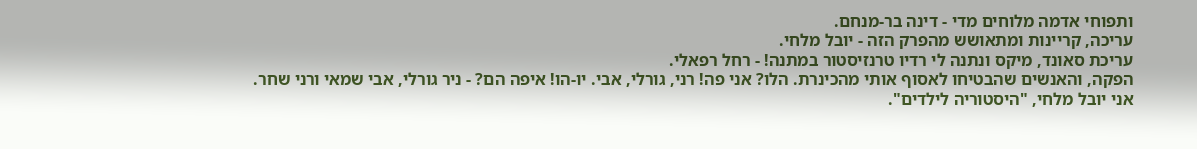ותפוחי אדמה מלוחים מדי - דינה בר-מנחם.
עריכה, קריינות ומתאושש מהפרק הזה - יובל מלחי.
עריכת סאונד, מיקס ונתנה לי רדיו טרנזיסטור במתנה! - רחל רפאלי.
הפקה, והאנשים שהבטיחו לאסוף אותי מהכינרת. הלו? אני פה! רני, גורלי, אבי. יו-הו! איפה הם? - ניר גורלי, אבי שמאי ורני שחר.
אני יובל מלחי, "היסטוריה לילדים".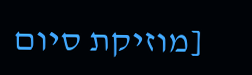[מוזיקת סיום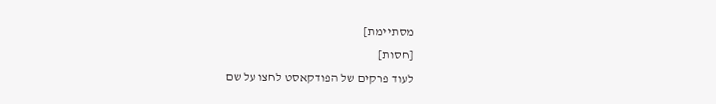מסתיימת]
[חסות]
לעוד פרקים של הפודקאסט לחצו על שם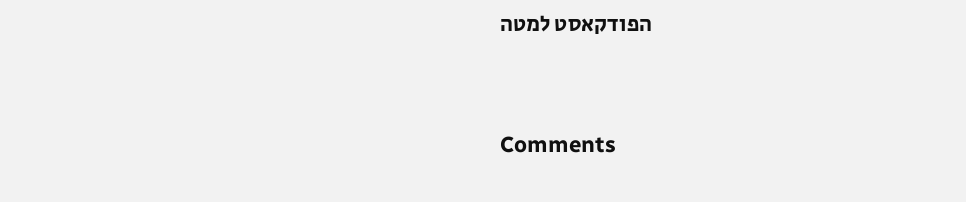הפודקאסט למטה




Comments